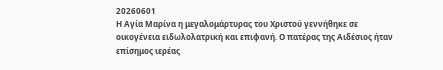20260601
Η Αγία Μαρίνα η μεγαλομάρτυρας του Χριστού γεννήθηκε σε οικογένεια ειδωλολατρική και επιφανή. Ο πατέρας της Αιδέσιος ήταν επίσημος ιερέας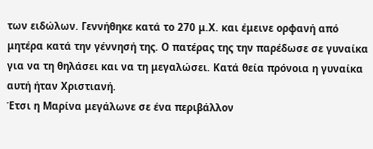των ειδώλων. Γεννήθηκε κατά το 270 μ.Χ. και έμεινε ορφανή από μητέρα κατά την γέννησή της. Ο πατέρας της την παρέδωσε σε γυναίκα για να τη θηλάσει και να τη μεγαλώσει. Κατά θεία πρόνοια η γυναίκα αυτή ήταν Χριστιανή.
Έτσι η Μαρίνα μεγάλωνε σε ένα περιβάλλον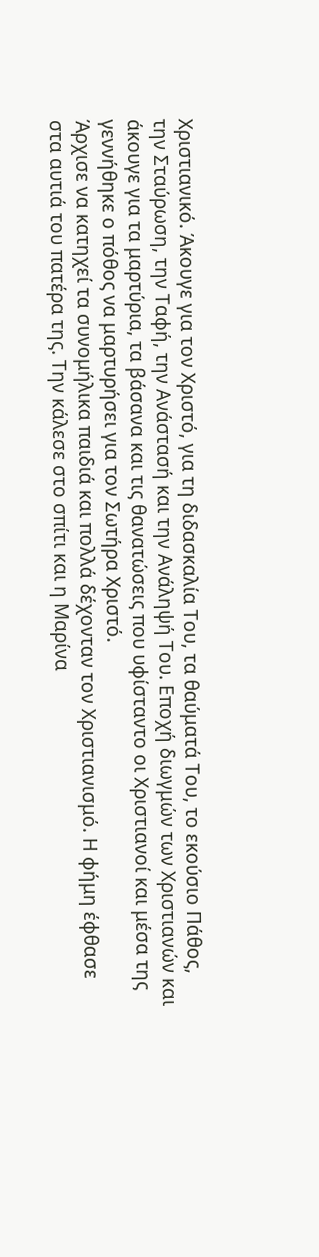Χριστιανικό. Άκουγε για τον Χριστό, για τη διδασκαλία Του, τα θαύματά Του, το εκούσιο Πάθος, την Σταύρωση, την Ταφή, την Ανάστασή και την Ανάληψή Του. Εποχή διωγμών των Χριστιανών και άκουγε για τα μαρτύρια, τα βάσανα και τις θανατώσεις που υφίσταντο οι Χριστιανοί και μέσα της γεννήθηκε ο πόθος να μαρτυρήσει για τον Σωτήρα Χριστό.
Άρχισε να κατηχεί τα συνομήλικα παιδιά και πολλά δέχονταν τον Χριστιανισμό. Η φήμη έφθασε στα αυτιά του πατέρα της. Την κάλεσε στο σπίτι και η Μαρίνα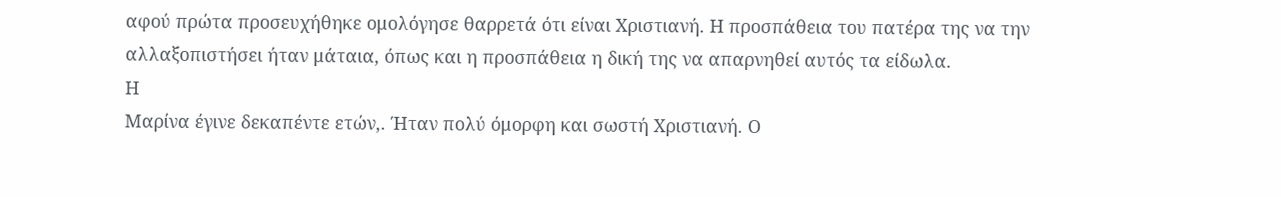αφού πρώτα προσευχήθηκε ομολόγησε θαρρετά ότι είναι Χριστιανή. Η προσπάθεια του πατέρα της να την αλλαξοπιστήσει ήταν μάταια, όπως και η προσπάθεια η δική της να απαρνηθεί αυτός τα είδωλα.
Η
Μαρίνα έγινε δεκαπέντε ετών,. Ήταν πολύ όμορφη και σωστή Χριστιανή. Ο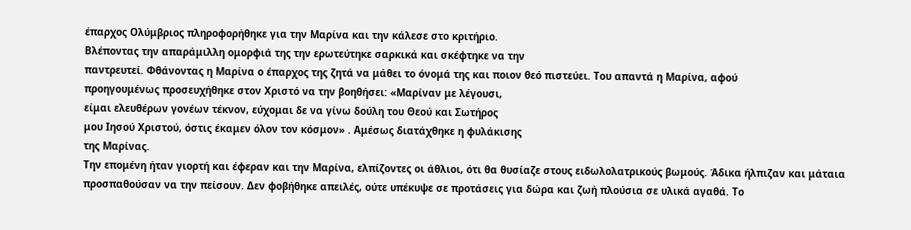έπαρχος Ολύμβριος πληροφορήθηκε για την Μαρίνα και την κάλεσε στο κριτήριο.
Βλέποντας την απαράμιλλη ομορφιά της την ερωτεύτηκε σαρκικά και σκέφτηκε να την
παντρευτεί. Φθάνοντας η Μαρίνα ο έπαρχος της ζητά να μάθει το όνομά της και ποιον θεό πιστεύει. Του απαντά η Μαρίνα, αφού
προηγουμένως προσευχήθηκε στον Χριστό να την βοηθήσει: «Μαρίναν με λέγουσι,
είμαι ελευθέρων γονέων τέκνον, εύχομαι δε να γίνω δούλη του Θεού και Σωτήρος
μου Ιησού Χριστού, όστις έκαμεν όλον τον κόσμον» . Αμέσως διατάχθηκε η φυλάκισης
της Μαρίνας.
Την επομένη ήταν γιορτή και έφεραν και την Μαρίνα, ελπίζοντες οι άθλιοι, ότι θα θυσίαζε στους ειδωλολατρικούς βωμούς. Άδικα ήλπιζαν και μάταια προσπαθούσαν να την πείσουν. Δεν φοβήθηκε απειλές, ούτε υπέκυψε σε προτάσεις για δώρα και ζωή πλούσια σε υλικά αγαθά. Το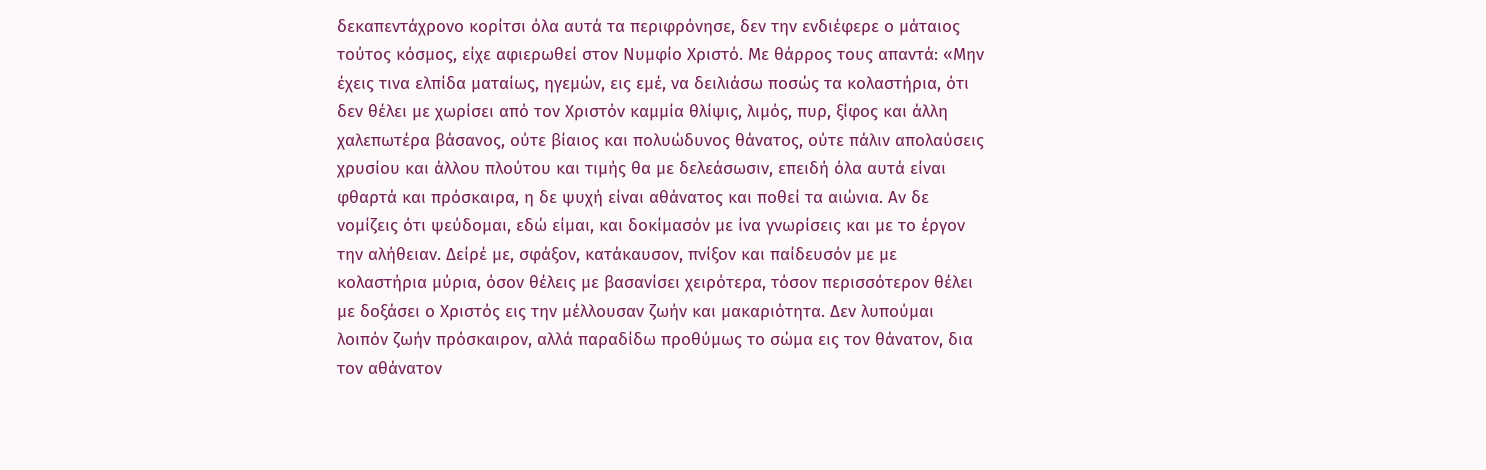δεκαπεντάχρονο κορίτσι όλα αυτά τα περιφρόνησε, δεν την ενδιέφερε ο μάταιος τούτος κόσμος, είχε αφιερωθεί στον Νυμφίο Χριστό. Με θάρρος τους απαντά: «Μην έχεις τινα ελπίδα ματαίως, ηγεμών, εις εμέ, να δειλιάσω ποσώς τα κολαστήρια, ότι δεν θέλει με χωρίσει από τον Χριστόν καμμία θλίψις, λιμός, πυρ, ξίφος και άλλη χαλεπωτέρα βάσανος, ούτε βίαιος και πολυώδυνος θάνατος, ούτε πάλιν απολαύσεις χρυσίου και άλλου πλούτου και τιμής θα με δελεάσωσιν, επειδή όλα αυτά είναι φθαρτά και πρόσκαιρα, η δε ψυχή είναι αθάνατος και ποθεί τα αιώνια. Αν δε νομίζεις ότι ψεύδομαι, εδώ είμαι, και δοκίμασόν με ίνα γνωρίσεις και με το έργον την αλήθειαν. Δείρέ με, σφάξον, κατάκαυσον, πνίξον και παίδευσόν με με κολαστήρια μύρια, όσον θέλεις με βασανίσει χειρότερα, τόσον περισσότερον θέλει με δοξάσει ο Χριστός εις την μέλλουσαν ζωήν και μακαριότητα. Δεν λυπούμαι λοιπόν ζωήν πρόσκαιρον, αλλά παραδίδω προθύμως το σώμα εις τον θάνατον, δια τον αθάνατον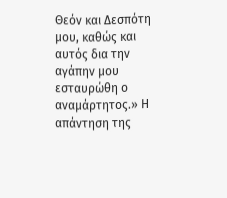Θεόν και Δεσπότη μου, καθώς και αυτός δια την αγάπην μου εσταυρώθη ο αναμάρτητος.» Η απάντηση της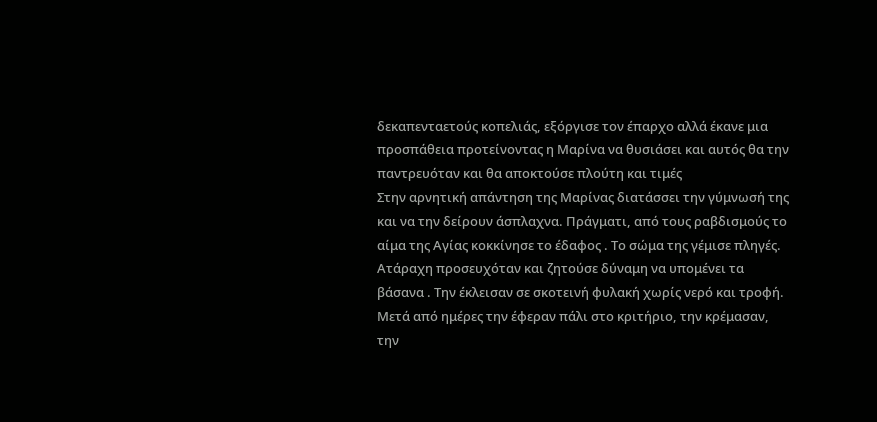δεκαπενταετούς κοπελιάς, εξόργισε τον έπαρχο αλλά έκανε μια προσπάθεια προτείνοντας η Μαρίνα να θυσιάσει και αυτός θα την παντρευόταν και θα αποκτούσε πλούτη και τιμές
Στην αρνητική απάντηση της Μαρίνας διατάσσει την γύμνωσή της και να την δείρουν άσπλαχνα. Πράγματι, από τους ραβδισμούς το αίμα της Αγίας κοκκίνησε το έδαφος . Το σώμα της γέμισε πληγές. Ατάραχη προσευχόταν και ζητούσε δύναμη να υπομένει τα βάσανα . Την έκλεισαν σε σκοτεινή φυλακή χωρίς νερό και τροφή.
Μετά από ημέρες την έφεραν πάλι στο κριτήριο, την κρέμασαν, την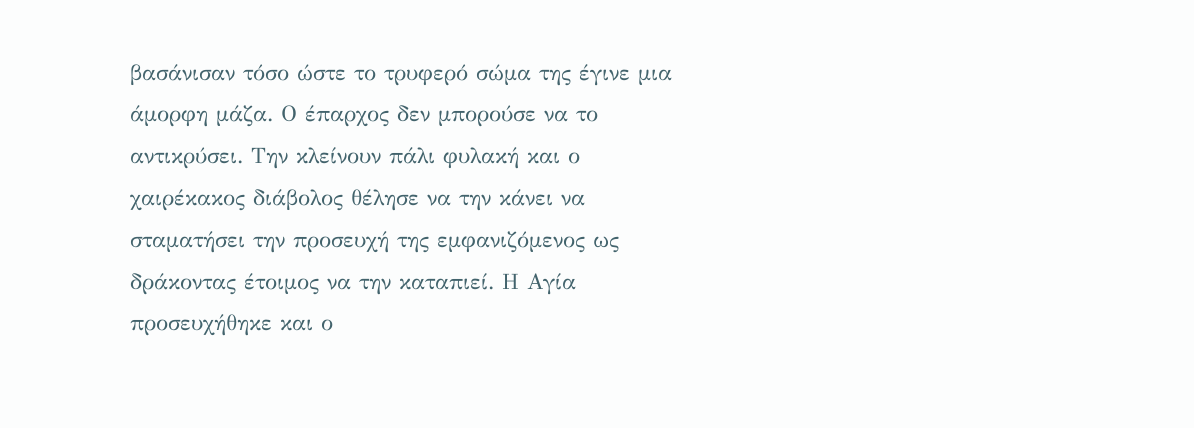βασάνισαν τόσο ώστε το τρυφερό σώμα της έγινε μια άμορφη μάζα. Ο έπαρχος δεν μπορούσε να το αντικρύσει. Την κλείνουν πάλι φυλακή και ο χαιρέκακος διάβολος θέλησε να την κάνει να σταματήσει την προσευχή της εμφανιζόμενος ως δράκοντας έτοιμος να την καταπιεί. Η Αγία προσευχήθηκε και ο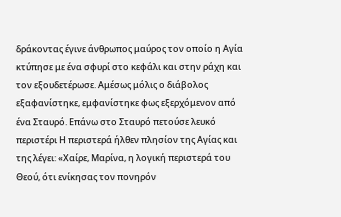δράκοντας έγινε άνθρωπος μαύρος τον οποίο η Αγία κτύπησε με ένα σφυρί στο κεφάλι και στην ράχη και τον εξουδετέρωσε. Αμέσως μόλις ο διάβολος εξαφανίστηκε, εμφανίστηκε φως εξερχόμενον από ένα Σταυρό. Επάνω στο Σταυρό πετούσε λευκό περιστέρι Η περιστερά ήλθεν πλησίον της Αγίας και της λέγει: «Χαίρε, Μαρίνα, η λογική περιστερά του Θεού, ότι ενίκησας τον πονηρόν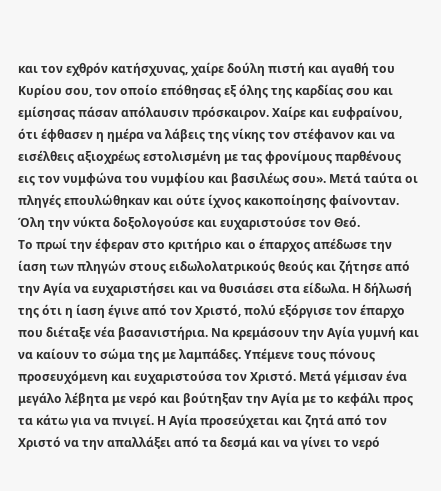και τον εχθρόν κατήσχυνας, χαίρε δούλη πιστή και αγαθή του Κυρίου σου, τον οποίο επόθησας εξ όλης της καρδίας σου και εμίσησας πάσαν απόλαυσιν πρόσκαιρον. Χαίρε και ευφραίνου, ότι έφθασεν η ημέρα να λάβεις της νίκης τον στέφανον και να εισέλθεις αξιοχρέως εστολισμένη με τας φρονίμους παρθένους εις τον νυμφώνα του νυμφίου και βασιλέως σου». Μετά ταύτα οι πληγές επουλώθηκαν και ούτε ίχνος κακοποίησης φαίνονταν. Όλη την νύκτα δοξολογούσε και ευχαριστούσε τον Θεό.
Το πρωί την έφεραν στο κριτήριο και ο έπαρχος απέδωσε την ίαση των πληγών στους ειδωλολατρικούς θεούς και ζήτησε από την Αγία να ευχαριστήσει και να θυσιάσει στα είδωλα. Η δήλωσή της ότι η ίαση έγινε από τον Χριστό, πολύ εξόργισε τον έπαρχο που διέταξε νέα βασανιστήρια. Να κρεμάσουν την Αγία γυμνή και να καίουν το σώμα της με λαμπάδες. Υπέμενε τους πόνους προσευχόμενη και ευχαριστούσα τον Χριστό. Μετά γέμισαν ένα μεγάλο λέβητα με νερό και βούτηξαν την Αγία με το κεφάλι προς τα κάτω για να πνιγεί. Η Αγία προσεύχεται και ζητά από τον Χριστό να την απαλλάξει από τα δεσμά και να γίνει το νερό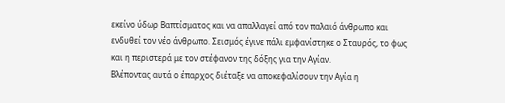εκείνο ύδωρ Βαπτίσματος και να απαλλαγεί από τον παλαιό άνθρωπο και ενδυθεί τον νέο άνθρωπο. Σεισμός έγινε πάλι εμφανίστηκε ο Σταυρός, το φως και η περιστερά με τον στέφανον της δόξης για την Αγίαν.
Βλέποντας αυτά ο έπαρχος διέταξε να αποκεφαλίσουν την Αγία η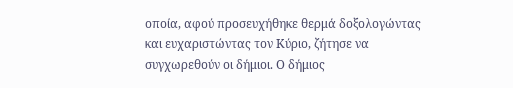οποία, αφού προσευχήθηκε θερμά δοξολογώντας και ευχαριστώντας τον Κύριο, ζήτησε να συγχωρεθούν οι δήμιοι. Ο δήμιος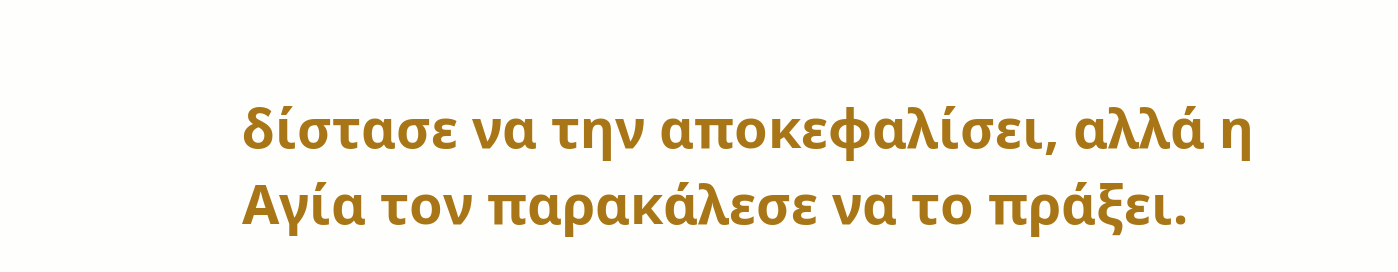δίστασε να την αποκεφαλίσει, αλλά η Αγία τον παρακάλεσε να το πράξει.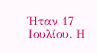Ήταν 17 Ιουλίου. Η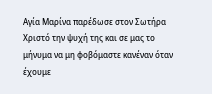Αγία Μαρίνα παρέδωσε στον Σωτήρα Χριστό την ψυχή της και σε μας το μήνυμα να μη φοβόμαστε κανέναν όταν έχουμε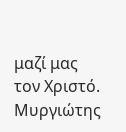μαζί μας τον Χριστό.
Μυργιώτης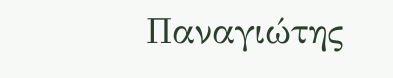Παναγιώτης